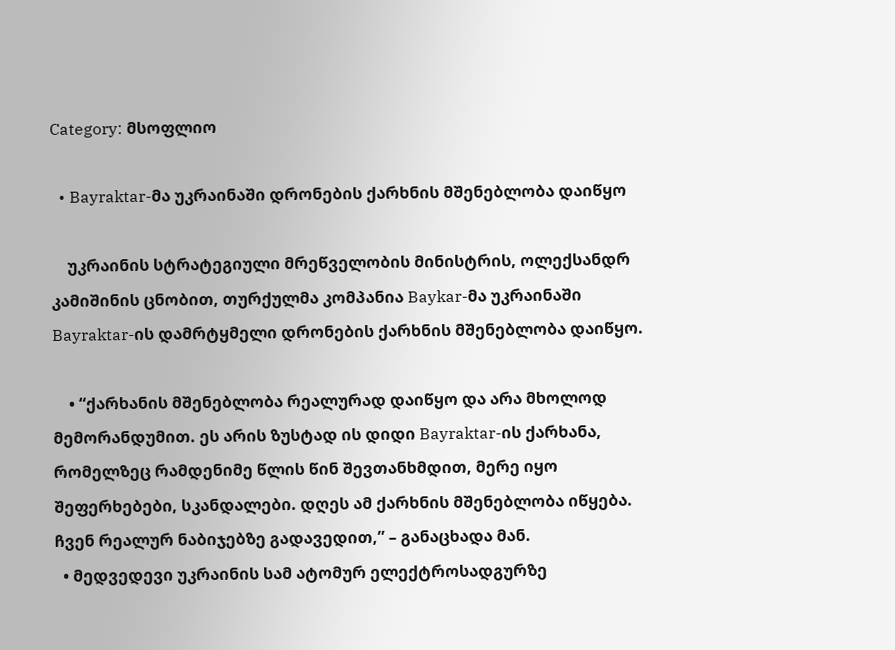Category: მსოფლიო

  • Bayraktar-მა უკრაინაში დრონების ქარხნის მშენებლობა დაიწყო

    უკრაინის სტრატეგიული მრეწველობის მინისტრის, ოლექსანდრ კამიშინის ცნობით, თურქულმა კომპანია Baykar-მა უკრაინაში Bayraktar-ის დამრტყმელი დრონების ქარხნის მშენებლობა დაიწყო.

    • “ქარხანის მშენებლობა რეალურად დაიწყო და არა მხოლოდ მემორანდუმით. ეს არის ზუსტად ის დიდი Bayraktar-ის ქარხანა, რომელზეც რამდენიმე წლის წინ შევთანხმდით, მერე იყო შეფერხებები, სკანდალები. დღეს ამ ქარხნის მშენებლობა იწყება. ჩვენ რეალურ ნაბიჯებზე გადავედით,” – განაცხადა მან.
  • მედვედევი უკრაინის სამ ატომურ ელექტროსადგურზე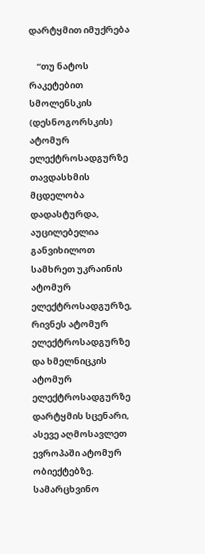დარტყმით იმუქრება

    “თუ ნატოს რაკეტებით სმოლენსკის (დესნოგორსკის) ატომურ ელექტროსადგურზე თავდასხმის მცდელობა დადასტურდა, აუცილებელია განვიხილოთ სამხრეთ უკრაინის ატომურ ელექტროსადგურზე, რივნეს ატომურ ელექტროსადგურზე და ხმელნიცკის ატომურ ელექტროსადგურზე დარტყმის სცენარი, ასევე აღმოსავლეთ ევროპაში ატომურ ობიექტებზე. სამარცხვინო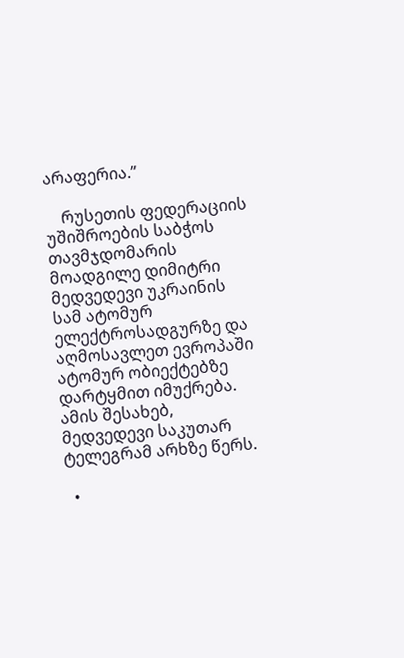არაფერია.”

    რუსეთის ფედერაციის უშიშროების საბჭოს თავმჯდომარის მოადგილე დიმიტრი მედვედევი უკრაინის სამ ატომურ ელექტროსადგურზე და აღმოსავლეთ ევროპაში ატომურ ობიექტებზე დარტყმით იმუქრება. ამის შესახებ, მედვედევი საკუთარ ტელეგრამ არხზე წერს.

  •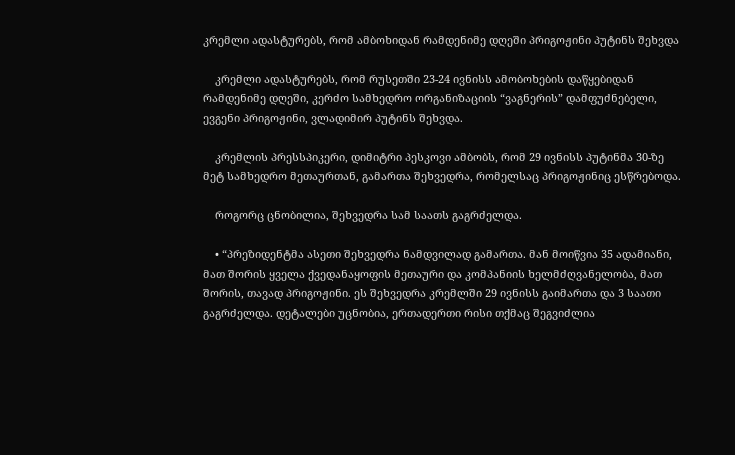კრემლი ადასტურებს, რომ ამბოხიდან რამდენიმე დღეში პრიგოჟინი პუტინს შეხვდა

    კრემლი ადასტურებს, რომ რუსეთში 23-24 ივნისს ამობოხების დაწყებიდან რამდენიმე დღეში, კერძო სამხედრო ორგანიზაციის “ვაგნერის” დამფუძნებელი, ევგენი პრიგოჟინი, ვლადიმირ პუტინს შეხვდა.

    კრემლის პრესსპიკერი, დიმიტრი პესკოვი ამბობს, რომ 29 ივნისს პუტინმა 30-ზე მეტ სამხედრო მეთაურთან, გამართა შეხვედრა, რომელსაც პრიგოჟინიც ესწრებოდა.

    როგორც ცნობილია, შეხვედრა სამ საათს გაგრძელდა.

    • “პრეზიდენტმა ასეთი შეხვედრა ნამდვილად გამართა. მან მოიწვია 35 ადამიანი, მათ შორის ყველა ქვედანაყოფის მეთაური და კომპანიის ხელმძღვანელობა, მათ შორის, თავად პრიგოჟინი. ეს შეხვედრა კრემლში 29 ივნისს გაიმართა და 3 საათი გაგრძელდა. დეტალები უცნობია, ერთადერთი რისი თქმაც შეგვიძლია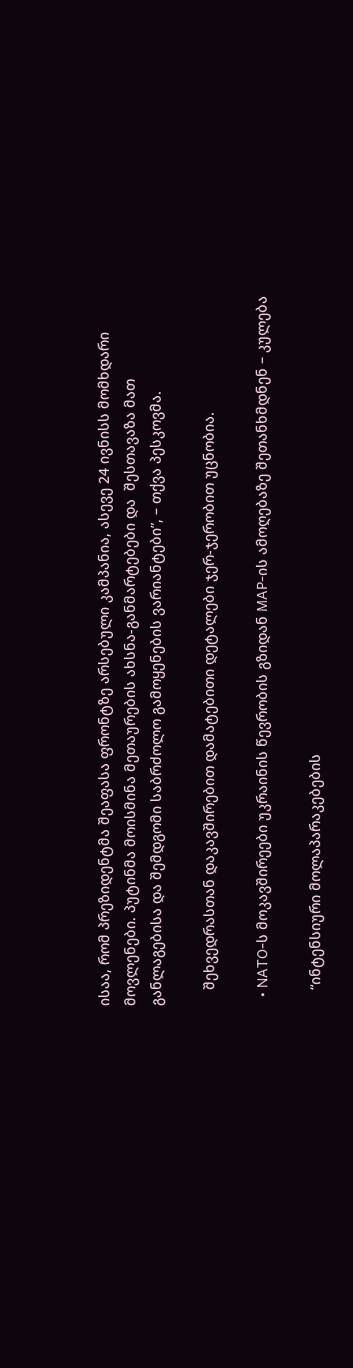ისაა, რომ პრეზიდენტმა შეაფასა ფრონტზე არსებული კამპანია, ასევე 24 ივნისს მომხდარი მოვლენები. პუტინმა მოისმინა მეთაურების ახსნა-განმარტებები და  შესთავაზა მათ განლაგებისა და შემდგომი საბრძოლო გამოყენების ვარიანტები”, – თქვა პესკოვმა.

    შეხვედრასთან დაკავშირებით დამატებითი დეტალები ჯერ-ჯერობით უცნობია.

  • NATO-ს მოკავშირეები უკრაინის წევრობის გზიდან MAP-ის ამოღებაზე შეთანხმდნენ – კულება

    “ინტენსიური მოლაპარაკებების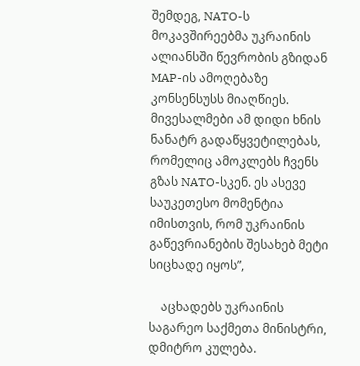შემდეგ, NATO-ს მოკავშირეებმა უკრაინის ალიანსში წევრობის გზიდან MAP-ის ამოღებაზე კონსენსუსს მიაღწიეს. მივესალმები ამ დიდი ხნის ნანატრ გადაწყვეტილებას, რომელიც ამოკლებს ჩვენს გზას NATO-სკენ. ეს ასევე საუკეთესო მომენტია იმისთვის, რომ უკრაინის გაწევრიანების შესახებ მეტი სიცხადე იყოს”,

    აცხადებს უკრაინის საგარეო საქმეთა მინისტრი, დმიტრო კულება.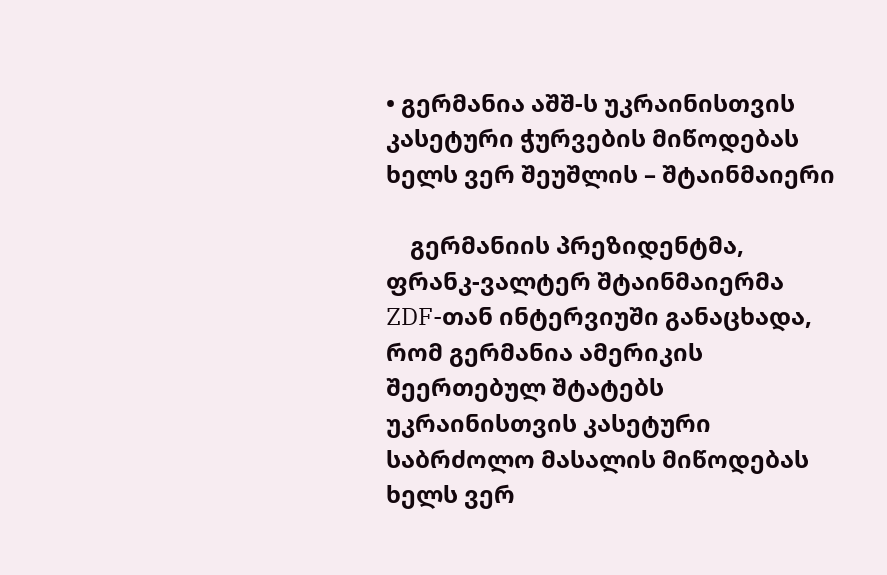• გერმანია აშშ-ს უკრაინისთვის კასეტური ჭურვების მიწოდებას ხელს ვერ შეუშლის – შტაინმაიერი

    გერმანიის პრეზიდენტმა, ფრანკ-ვალტერ შტაინმაიერმა ZDF-თან ინტერვიუში განაცხადა, რომ გერმანია ამერიკის შეერთებულ შტატებს უკრაინისთვის კასეტური საბრძოლო მასალის მიწოდებას ხელს ვერ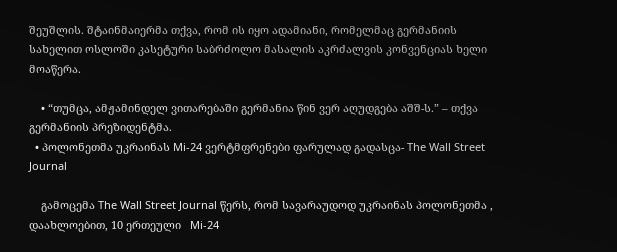შეუშლის. შტაინმაიერმა თქვა, რომ ის იყო ადამიანი, რომელმაც გერმანიის სახელით ოსლოში კასეტური საბრძოლო მასალის აკრძალვის კონვენციას ხელი მოაწერა.

    • “თუმცა, ამჟამინდელ ვითარებაში გერმანია წინ ვერ აღუდგება აშშ-ს.” – თქვა გერმანიის პრეზიდენტმა.
  • პოლონეთმა უკრაინას Mi-24 ვერტმფრენები ფარულად გადასცა- The Wall Street Journal

    გამოცემა The Wall Street Journal წერს, რომ სავარაუდოდ უკრაინას პოლონეთმა , დაახლოებით, 10 ერთეული   Mi-24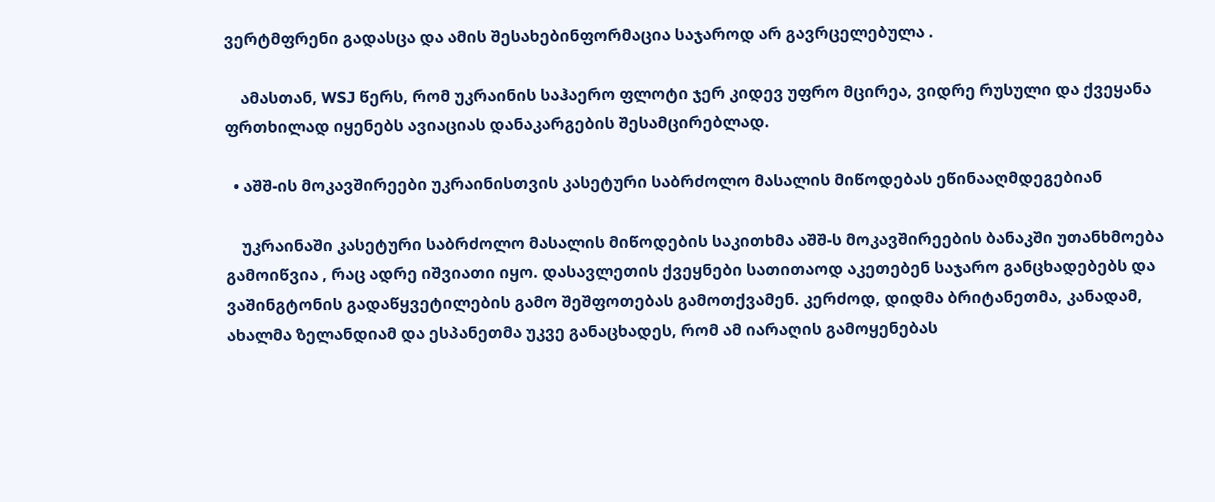ვერტმფრენი გადასცა და ამის შესახებინფორმაცია საჯაროდ არ გავრცელებულა .

    ამასთან, WSJ წერს, რომ უკრაინის საჰაერო ფლოტი ჯერ კიდევ უფრო მცირეა, ვიდრე რუსული და ქვეყანა ფრთხილად იყენებს ავიაციას დანაკარგების შესამცირებლად.

  • აშშ-ის მოკავშირეები უკრაინისთვის კასეტური საბრძოლო მასალის მიწოდებას ეწინააღმდეგებიან

    უკრაინაში კასეტური საბრძოლო მასალის მიწოდების საკითხმა აშშ-ს მოკავშირეების ბანაკში უთანხმოება  გამოიწვია , რაც ადრე იშვიათი იყო. დასავლეთის ქვეყნები სათითაოდ აკეთებენ საჯარო განცხადებებს და ვაშინგტონის გადაწყვეტილების გამო შეშფოთებას გამოთქვამენ. კერძოდ, დიდმა ბრიტანეთმა, კანადამ, ახალმა ზელანდიამ და ესპანეთმა უკვე განაცხადეს, რომ ამ იარაღის გამოყენებას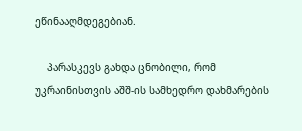ეწინააღმდეგებიან.

    პარასკევს გახდა ცნობილი, რომ უკრაინისთვის აშშ-ის სამხედრო დახმარების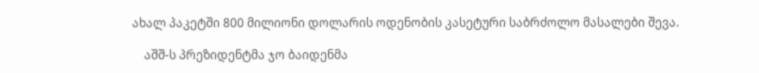ახალ პაკეტში 800 მილიონი დოლარის ოდენობის კასეტური საბრძოლო მასალები შევა.

    აშშ-ს პრეზიდენტმა ჯო ბაიდენმა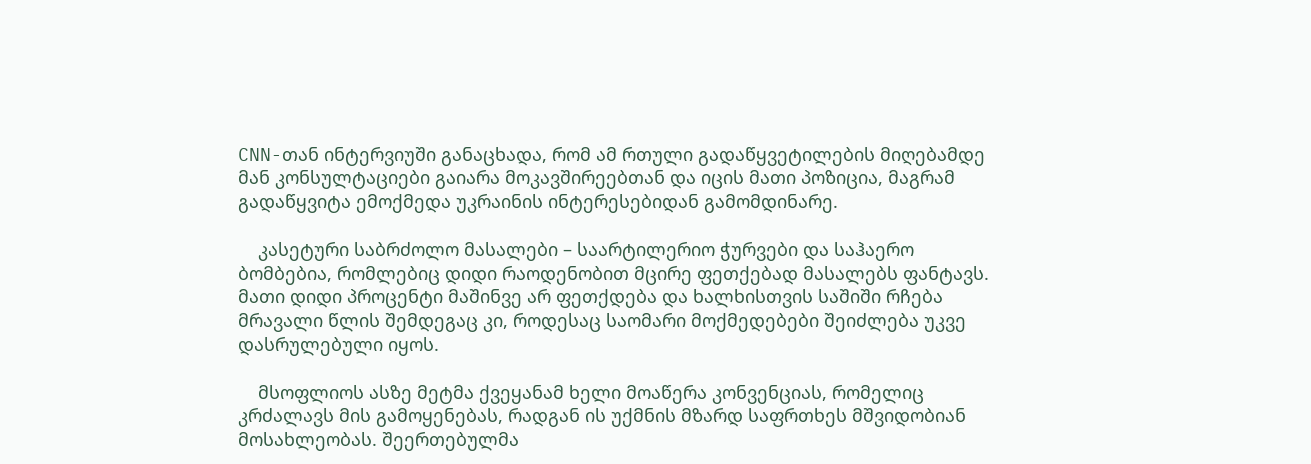CNN-თან ინტერვიუში განაცხადა, რომ ამ რთული გადაწყვეტილების მიღებამდე მან კონსულტაციები გაიარა მოკავშირეებთან და იცის მათი პოზიცია, მაგრამ გადაწყვიტა ემოქმედა უკრაინის ინტერესებიდან გამომდინარე.

    კასეტური საბრძოლო მასალები – საარტილერიო ჭურვები და საჰაერო ბომბებია, რომლებიც დიდი რაოდენობით მცირე ფეთქებად მასალებს ფანტავს.  მათი დიდი პროცენტი მაშინვე არ ფეთქდება და ხალხისთვის საშიში რჩება მრავალი წლის შემდეგაც კი, როდესაც საომარი მოქმედებები შეიძლება უკვე დასრულებული იყოს.

    მსოფლიოს ასზე მეტმა ქვეყანამ ხელი მოაწერა კონვენციას, რომელიც კრძალავს მის გამოყენებას, რადგან ის უქმნის მზარდ საფრთხეს მშვიდობიან მოსახლეობას. შეერთებულმა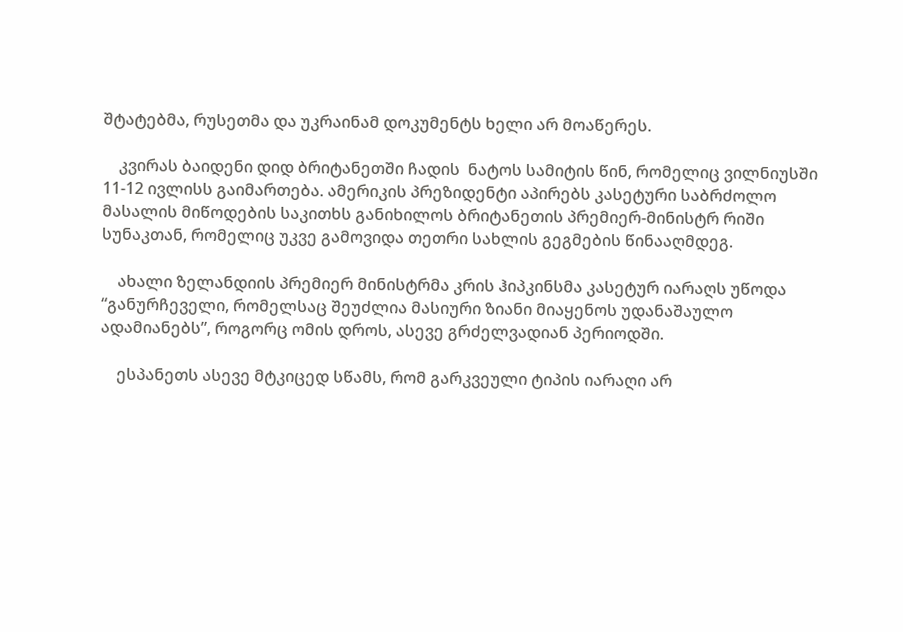შტატებმა, რუსეთმა და უკრაინამ დოკუმენტს ხელი არ მოაწერეს.

    კვირას ბაიდენი დიდ ბრიტანეთში ჩადის  ნატოს სამიტის წინ, რომელიც ვილნიუსში 11-12 ივლისს გაიმართება. ამერიკის პრეზიდენტი აპირებს კასეტური საბრძოლო მასალის მიწოდების საკითხს განიხილოს ბრიტანეთის პრემიერ-მინისტრ რიში სუნაკთან, რომელიც უკვე გამოვიდა თეთრი სახლის გეგმების წინააღმდეგ.

    ახალი ზელანდიის პრემიერ მინისტრმა კრის ჰიპკინსმა კასეტურ იარაღს უწოდა  “განურჩეველი, რომელსაც შეუძლია მასიური ზიანი მიაყენოს უდანაშაულო ადამიანებს”, როგორც ომის დროს, ასევე გრძელვადიან პერიოდში.

    ესპანეთს ასევე მტკიცედ სწამს, რომ გარკვეული ტიპის იარაღი არ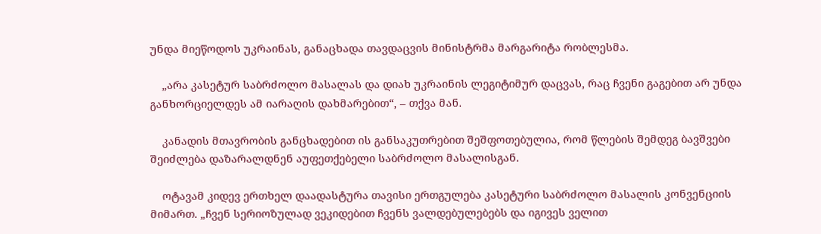უნდა მიეწოდოს უკრაინას, განაცხადა თავდაცვის მინისტრმა მარგარიტა რობლესმა.

    „არა კასეტურ საბრძოლო მასალას და დიახ უკრაინის ლეგიტიმურ დაცვას, რაც ჩვენი გაგებით არ უნდა განხორციელდეს ამ იარაღის დახმარებით“, – თქვა მან.

    კანადის მთავრობის განცხადებით ის განსაკუთრებით შეშფოთებულია, რომ წლების შემდეგ ბავშვები შეიძლება დაზარალდნენ აუფეთქებელი საბრძოლო მასალისგან.

    ოტავამ კიდევ ერთხელ დაადასტურა თავისი ერთგულება კასეტური საბრძოლო მასალის კონვენციის მიმართ. „ჩვენ სერიოზულად ვეკიდებით ჩვენს ვალდებულებებს და იგივეს ველით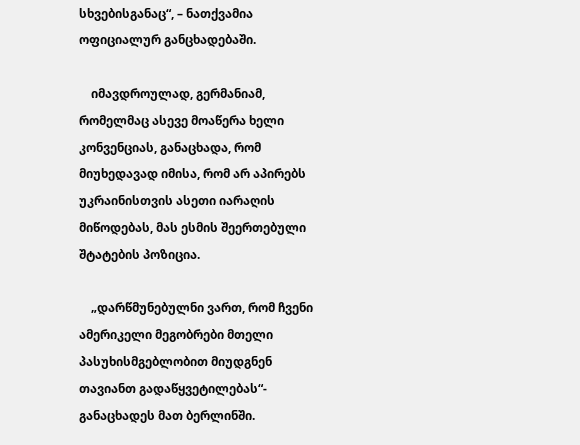სხვებისგანაც“, – ნათქვამია ოფიციალურ განცხადებაში.

    იმავდროულად, გერმანიამ, რომელმაც ასევე მოაწერა ხელი კონვენციას, განაცხადა, რომ მიუხედავად იმისა, რომ არ აპირებს უკრაინისთვის ასეთი იარაღის მიწოდებას, მას ესმის შეერთებული შტატების პოზიცია.

    „დარწმუნებულნი ვართ, რომ ჩვენი ამერიკელი მეგობრები მთელი პასუხისმგებლობით მიუდგნენ თავიანთ გადაწყვეტილებას“- განაცხადეს მათ ბერლინში.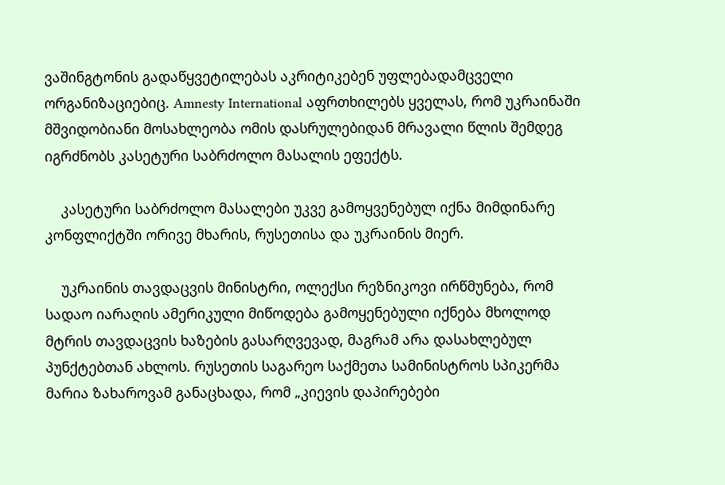ვაშინგტონის გადაწყვეტილებას აკრიტიკებენ უფლებადამცველი ორგანიზაციებიც. Amnesty International აფრთხილებს ყველას, რომ უკრაინაში მშვიდობიანი მოსახლეობა ომის დასრულებიდან მრავალი წლის შემდეგ იგრძნობს კასეტური საბრძოლო მასალის ეფექტს.

    კასეტური საბრძოლო მასალები უკვე გამოყვენებულ იქნა მიმდინარე კონფლიქტში ორივე მხარის, რუსეთისა და უკრაინის მიერ.

    უკრაინის თავდაცვის მინისტრი, ოლექსი რეზნიკოვი ირწმუნება, რომ სადაო იარაღის ამერიკული მიწოდება გამოყენებული იქნება მხოლოდ მტრის თავდაცვის ხაზების გასარღვევად, მაგრამ არა დასახლებულ პუნქტებთან ახლოს. რუსეთის საგარეო საქმეთა სამინისტროს სპიკერმა მარია ზახაროვამ განაცხადა, რომ „კიევის დაპირებები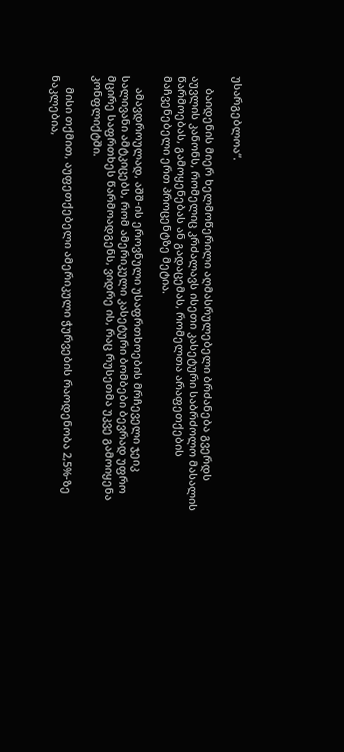უსარგებლოა“.

    ბაიდენის მიერ ხელმოწერილი აღმასრულებელი ბრძანება გვერდს აუვლის კანონს, რომელიც კრძალავს ისეთი კასეტური საბრძოლო მასალის წარმოებას, გამოყენებას ან გადაცემას, რომელთა არაფეთქების მაჩვენებელი ერთ პროცენტზე მეტია.

    ამავდროულად, აშშ-ის ეროვნული უსაფრთხოების მრჩეველი ჯეიკ სალივანი ამტკიცებს, რომ ამერიკული კასეტური ბომბები ბევრად უფრო მცირე საფრთხეს წარმოადგენს, ვიდრე ის, რაც რუსეთმა უკვე გამოიყენა კონფლიქტში.

    მისი თქმით, აუფეთქებელი ამერიკული ჭურვების რაოდენობა 2,5%-ზე ნაკლებია,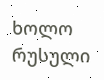ხოლო რუსული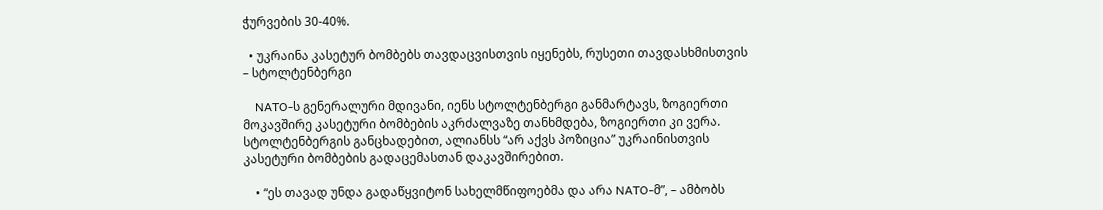ჭურვების 30-40%.

  • უკრაინა კასეტურ ბომბებს თავდაცვისთვის იყენებს, რუსეთი თავდასხმისთვის – სტოლტენბერგი

    NATO-ს გენერალური მდივანი, იენს სტოლტენბერგი განმარტავს, ზოგიერთი მოკავშირე კასეტური ბომბების აკრძალვაზე თანხმდება, ზოგიერთი კი ვერა.   სტოლტენბერგის განცხადებით, ალიანსს “არ აქვს პოზიცია” უკრაინისთვის კასეტური ბომბების გადაცემასთან დაკავშირებით.

    • “ეს თავად უნდა გადაწყვიტონ სახელმწიფოებმა და არა NATO-მ”, – ამბობს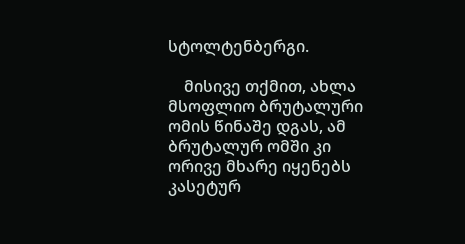სტოლტენბერგი.

    მისივე თქმით, ახლა მსოფლიო ბრუტალური ომის წინაშე დგას, ამ ბრუტალურ ომში კი ორივე მხარე იყენებს კასეტურ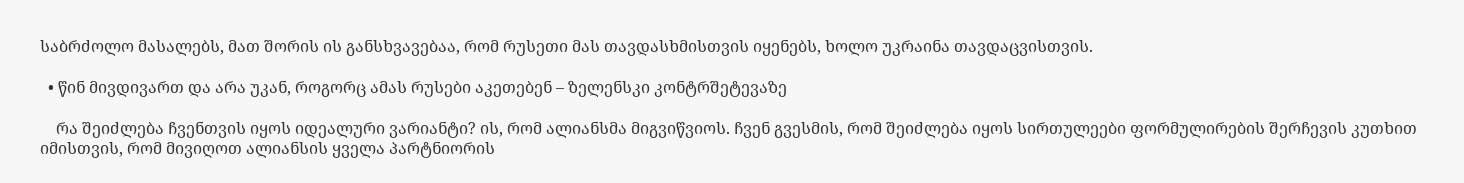საბრძოლო მასალებს, მათ შორის ის განსხვავებაა, რომ რუსეთი მას თავდასხმისთვის იყენებს, ხოლო უკრაინა თავდაცვისთვის.

  • წინ მივდივართ და არა უკან, როგორც ამას რუსები აკეთებენ – ზელენსკი კონტრშეტევაზე

    რა შეიძლება ჩვენთვის იყოს იდეალური ვარიანტი? ის, რომ ალიანსმა მიგვიწვიოს. ჩვენ გვესმის, რომ შეიძლება იყოს სირთულეები ფორმულირების შერჩევის კუთხით იმისთვის, რომ მივიღოთ ალიანსის ყველა პარტნიორის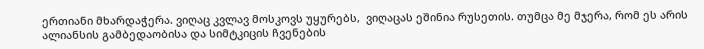ერთიანი მხარდაჭერა. ვიღაც კვლავ მოსკოვს უყურებს,  ვიღაცას ეშინია რუსეთის. თუმცა მე მჯერა, რომ ეს არის ალიანსის გამბედაობისა და სიმტკიცის ჩვენების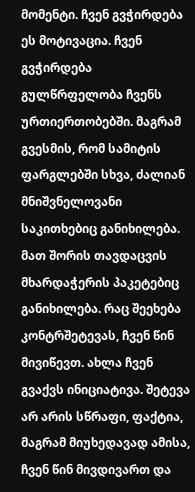მომენტი. ჩვენ გვჭირდება ეს მოტივაცია. ჩვენ გვჭირდება გულწრფელობა ჩვენს ურთიერთობებში. მაგრამ გვესმის, რომ სამიტის ფარგლებში სხვა, ძალიან მნიშვნელოვანი საკითხებიც განიხილება. მათ შორის თავდაცვის მხარდაჭერის პაკეტებიც განიხილება. რაც შეეხება კონტრშეტევას, ჩვენ წინ მივიწევთ. ახლა ჩვენ გვაქვს ინიციატივა. შეტევა არ არის სწრაფი, ფაქტია, მაგრამ მიუხედავად ამისა, ჩვენ წინ მივდივართ და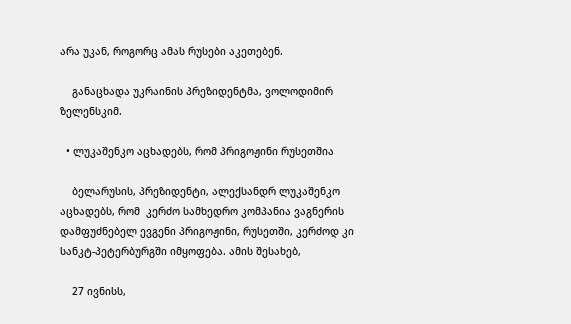არა უკან, როგორც ამას რუსები აკეთებენ.

    განაცხადა უკრაინის პრეზიდენტმა, ვოლოდიმირ ზელენსკიმ.

  • ლუკაშენკო აცხადებს, რომ პრიგოჟინი რუსეთშია

    ბელარუსის, პრეზიდენტი, ალექსანდრ ლუკაშენკო აცხადებს, რომ  კერძო სამხედრო კომპანია ვაგნერის დამფუძნებელ ევგენი პრიგოჟინი, რუსეთში, კერძოდ კი სანკტ-პეტერბურგში იმყოფება. ამის შესახებ,

    27 ივნისს,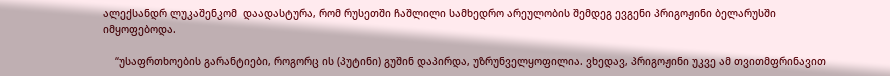ალექსანდრ ლუკაშენკომ  დაადასტურა, რომ რუსეთში ჩაშლილი სამხედრო არეულობის შემდეგ ევგენი პრიგოჟინი ბელარუსში იმყოფებოდა.

    “უსაფრთხოების გარანტიები, როგორც ის (პუტინი) გუშინ დაპირდა, უზრუნველყოფილია. ვხედავ, პრიგოჟინი უკვე ამ თვითმფრინავით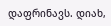დაფრინავს. დიახ,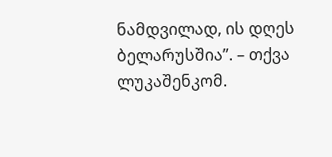ნამდვილად, ის დღეს ბელარუსშია”. – თქვა ლუკაშენკომ.